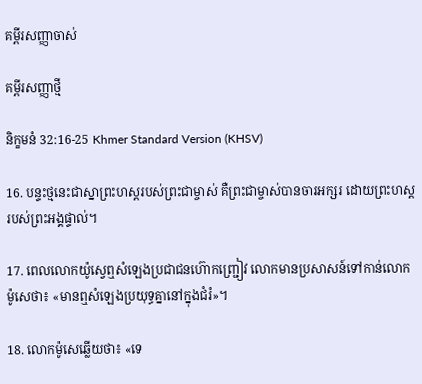គម្ពីរសញ្ញាចាស់

គម្ពីរសញ្ញាថ្មី

និក្ខមនំ 32:16-25 Khmer Standard Version (KHSV)

16. បន្ទះថ្មនេះជាស្នាព្រះ‌ហស្ដរបស់ព្រះ‌ជាម្ចាស់ គឺព្រះ‌ជាម្ចាស់បានចារអក្សរ ដោយព្រះ‌ហស្ដរបស់ព្រះ‌អង្គផ្ទាល់។

17. ពេលលោកយ៉ូស្វេឮសំឡេងប្រជា‌ជនហ៊ោកញ្ជ្រៀវ លោកមានប្រសាសន៍ទៅកាន់លោកម៉ូសេថា៖ «មានឮសំឡេងប្រយុទ្ធគ្នានៅក្នុងជំរំ»។

18. លោកម៉ូសេឆ្លើយថា៖ «ទេ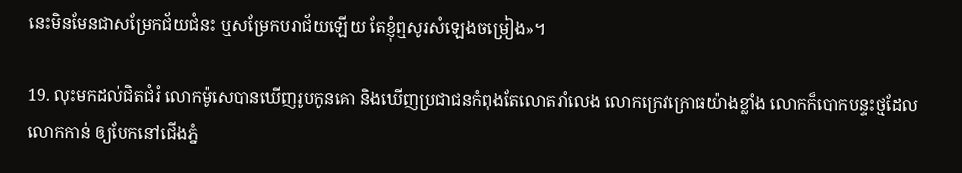នេះមិនមែនជាសម្រែកជ័យ‌ជំនះ ឬសម្រែកបរា‌ជ័យឡើយ តែខ្ញុំឮសូរសំឡេងចម្រៀង»។

19. លុះមកដល់ជិតជំរំ លោកម៉ូសេបានឃើញរូបកូនគោ និងឃើញប្រជា‌ជនកំពុងតែលោតរាំលេង លោកក្រេវ‌ក្រោធយ៉ាងខ្លាំង លោកក៏បោកបន្ទះថ្មដែលលោកកាន់ ឲ្យបែកនៅជើងភ្នំ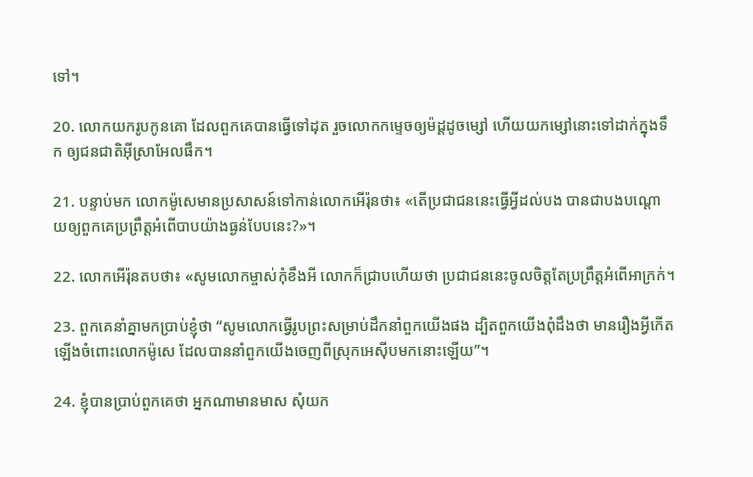ទៅ។

20. លោកយករូបកូនគោ ដែលពួកគេបានធ្វើទៅដុត រួចលោកកម្ទេចឲ្យម៉ដ្ដដូចម្សៅ ហើយយកម្សៅនោះទៅដាក់ក្នុងទឹក ឲ្យជន‌ជាតិអ៊ីស្រា‌អែលផឹក។

21. បន្ទាប់មក លោកម៉ូសេមានប្រសាសន៍ទៅកាន់លោកអើរ៉ុនថា៖ «តើប្រជា‌ជននេះធ្វើអ្វីដល់បង បានជាបងបណ្ដោយឲ្យពួកគេប្រព្រឹត្តអំពើបាបយ៉ាងធ្ងន់បែបនេះ?»។

22. លោកអើរ៉ុនតបថា៖ «សូមលោកម្ចាស់កុំខឹងអី លោកក៏ជ្រាបហើយថា ប្រជា‌ជននេះចូលចិត្តតែប្រព្រឹត្តអំពើអាក្រក់។

23. ពួកគេនាំគ្នាមកប្រាប់ខ្ញុំថា “សូមលោកធ្វើរូបព្រះសម្រាប់ដឹកនាំពួកយើងផង ដ្បិតពួកយើងពុំដឹងថា មានរឿងអ្វីកើតឡើងចំពោះលោកម៉ូសេ ដែលបាននាំពួកយើងចេញពីស្រុកអេស៊ីបមកនោះឡើយ”។

24. ខ្ញុំបានប្រាប់ពួកគេថា អ្នកណាមានមាស សុំយក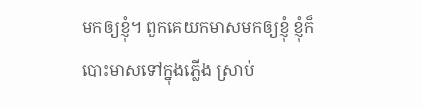មកឲ្យខ្ញុំ។ ពួកគេយកមាសមកឲ្យខ្ញុំ ខ្ញុំក៏បោះមាសទៅក្នុងភ្លើង ស្រាប់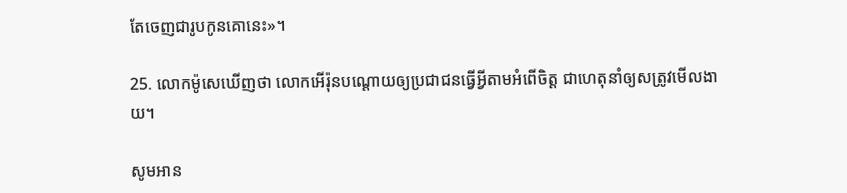តែចេញជារូបកូនគោនេះ»។

25. លោកម៉ូសេឃើញថា លោកអើរ៉ុនបណ្ដោយឲ្យប្រជា‌ជនធ្វើអ្វីតាមអំពើចិត្ត ជាហេតុនាំឲ្យសត្រូវមើល‌ងាយ។

សូមអាន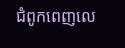ជំពូកពេញលេ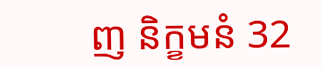ញ និក្ខមនំ 32